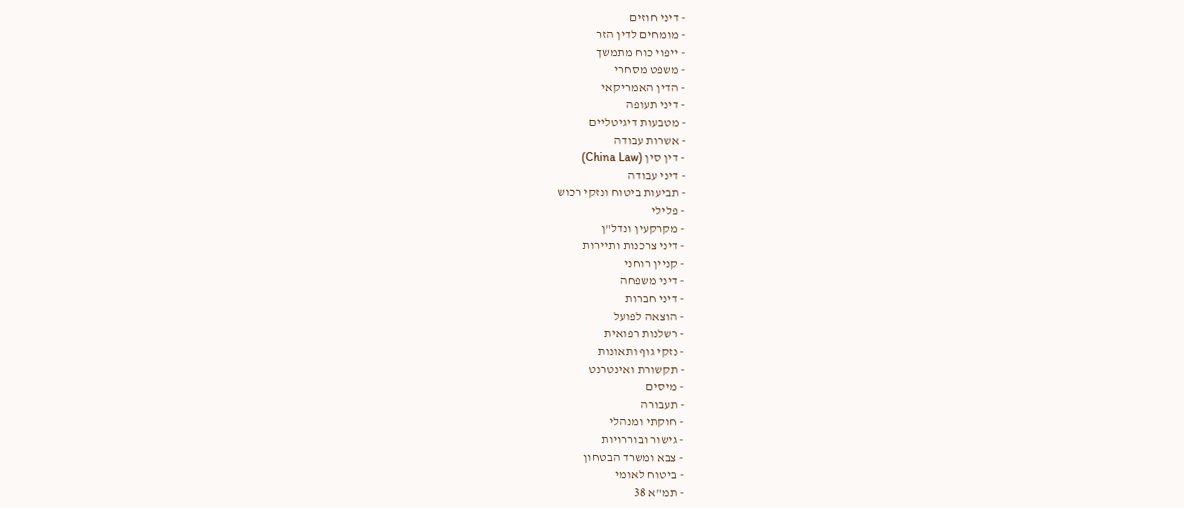- דיני חוזים
- מומחים לדין הזר
- ייפוי כוח מתמשך
- משפט מסחרי
- הדין האמריקאי
- דיני תעופה
- מטבעות דיגיטליים
- אשרות עבודה
- דין סין (China Law)
- דיני עבודה
- תביעות ביטוח ונזקי רכוש
- פלילי
- מקרקעין ונדל"ן
- דיני צרכנות ותיירות
- קניין רוחני
- דיני משפחה
- דיני חברות
- הוצאה לפועל
- רשלנות רפואית
- נזקי גוף ותאונות
- תקשורת ואינטרנט
- מיסים
- תעבורה
- חוקתי ומנהלי
- גישור ובוררויות
- צבא ומשרד הבטחון
- ביטוח לאומי
- תמ"א 38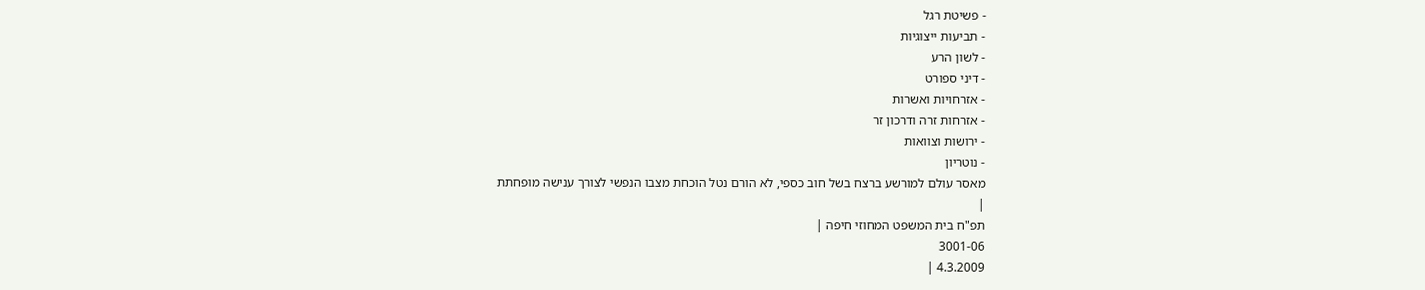- פשיטת רגל
- תביעות ייצוגיות
- לשון הרע
- דיני ספורט
- אזרחויות ואשרות
- אזרחות זרה ודרכון זר
- ירושות וצוואות
- נוטריון
מאסר עולם למורשע ברצח בשל חוב כספי, לא הורם נטל הוכחת מצבו הנפשי לצורך ענישה מופחתת
|
תפ"ח בית המשפט המחוזי חיפה |
3001-06
4.3.2009 |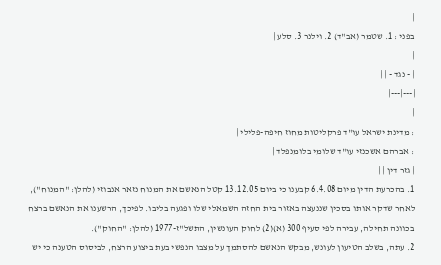|
בפני : 1. שטמר (אב"ד) 2. וילנר 3. סלע |
|
| - נגד - | |
|---|---|
|
: מדינת ישראל עו"ד פרקליטות מחוז חיפה-פלילי |
: אברהם אשכנזי עו"ד שלומי בלומנפלד |
| גזר דין | |
1. בהכרעת הדין מיום 6.4.08 קבענו כי ביום 13.12.05 קטל הנאשם את המנוח נזאר אנבוזי (להלן: "המנוח"), לאחר שדקר אותו בסכין שננעצה באזור בית החזה השמאלי שלו ופגעה בליבו. לפיכך, הרשענו את הנאשם ברצח בכוונה תחילה, עבירה לפי סעיף 300 (א)(2) לחוק העונשין, התשל"ז-1977 (להלן: "החוק").
2. עתה, בשלב הטיעון לעונש, מבקש הנאשם להסתמך על מצבו הנפשי בעת ביצוע הרצח, לביסוס הטענה כי יש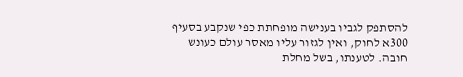להסתפק לגביו בענישה מופחתת כפי שנקבע בסעיף 300א לחוק, ואין לגזור עליו מאסר עולם כעונש חובה. לטענתו, בשל מחלת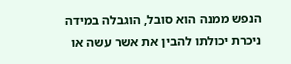הנפש ממנה הוא סובל, הוגבלה במידה ניכרת יכולתו להבין את אשר עשה או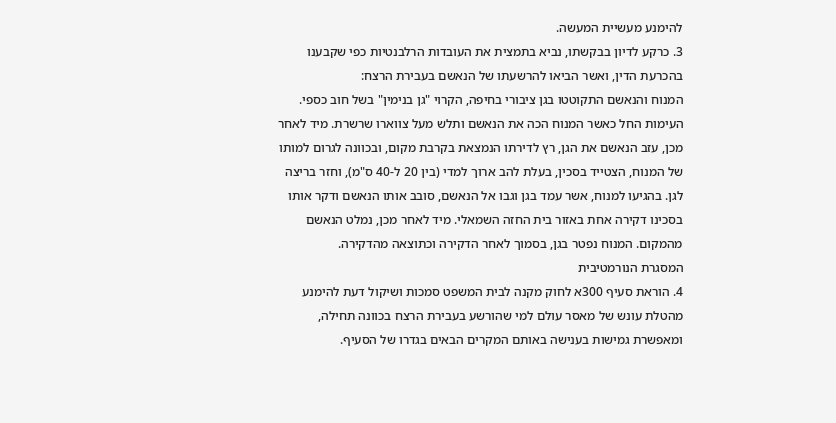להימנע מעשיית המעשה.
3. כרקע לדיון בבקשתו, נביא בתמצית את העובדות הרלבנטיות כפי שקבענו בהכרעת הדין, ואשר הביאו להרשעתו של הנאשם בעבירת הרצח:
המנוח והנאשם התקוטטו בגן ציבורי בחיפה, הקרוי "גן בנימין" בשל חוב כספי. העימות החל כאשר המנוח הכה את הנאשם ותלש מעל צווארו שרשרת. מיד לאחר מכן, עזב הנאשם את הגן, רץ לדירתו הנמצאת בקרבת מקום, ובכוונה לגרום למותו של המנוח, הצטייד בסכין, בעלת להב ארוך למדי (בין 20 ל-40 ס"מ), וחזר בריצה לגן. בהגיעו למנוח, אשר עמד בגן וגבו אל הנאשם, סובב אותו הנאשם ודקר אותו בסכינו דקירה אחת באזור בית החזה השמאלי. מיד לאחר מכן, נמלט הנאשם מהמקום. המנוח נפטר בגן, בסמוך לאחר הדקירה וכתוצאה מהדקירה.
המסגרת הנורמטיבית
4. הוראת סעיף 300א לחוק מקנה לבית המשפט סמכות ושיקול דעת להימנע מהטלת עונש של מאסר עולם למי שהורשע בעבירת הרצח בכוונה תחילה, ומאפשרת גמישות בענישה באותם המקרים הבאים בגדרו של הסעיף.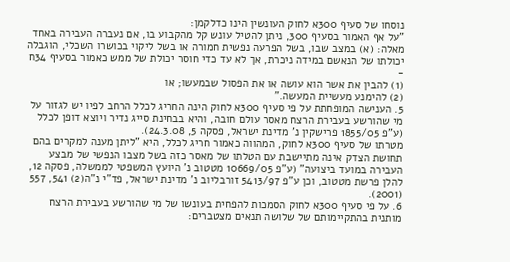נוסחו של סעיף 300א לחוק העונשין הינו כדלקמן:
"על אף האמור בסעיף 300, ניתן להטיל עונש קל מהקבוע בו, אם נעברה העבירה באחד מאלה: (א) במצב שבו, בשל הפרעה נפשית חמורה או בשל ליקוי בכושרו השכלי, הוגבלה יכולתו של הנאשם במידה ניכרת, אך לא עד כדי חוסר יכולת של ממש כאמור בסעיף 34ח -
(1) להבין את אשר הוא עושה או את הפסול שבמעשו; או
(2) להימנע מעשיית המעשה."
5. הענישה המופחתת על פי סעיף 300א לחוק הינה החריג לכלל הרחב לפיו יש לגזור על מי שהורשע בעבירת הרצח מאסר עולם חובה, והיא בבחינת סייג נדיר ויוצא דופן לכלל (ע"פ 1855/05 פרישקין נ' מדינת ישראל, פסקה 5, 24.3.08).
מטרתו של סעיף 300א לחוק, המהווה כאמור חריג לכלל, היא "ליתן מענה למקרים בהם תחושת הצדק אינה מתיישבת עם הטלתו של מאסר כזה בשל מצבו הנפשי של מבצע העבירה במועד ביצועה" (ע"פ 10669/05 מטטוב נ' היועץ המשפטי לממשלה, פסקה 12, להלן פרשת מטטוב, וכן ע"פ 5413/97 זורבליוב נ' מדינת ישראל, פד"י נ"ה(2) 541, 557 (2001).
6. על פי סעיף 300א לחוק הסמכות להפחית בעונשו של מי שהורשע בעבירת הרצח מותנית בהתקיימותם של שלושה תנאים מצטברים: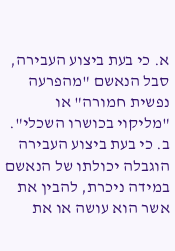א. כי בעת ביצוע העבירה, סבל הנאשם "מהפרעה נפשית חמורה" או "מליקוי בכושרו השכלי".
ב. כי בעת ביצוע העבירה הוגבלה יכולתו של הנאשם במידה ניכרת, להבין את אשר הוא עושה או את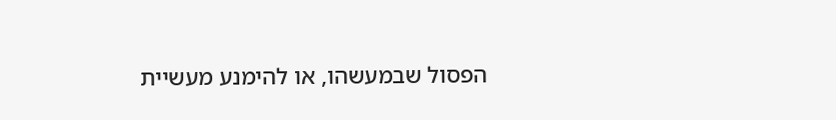הפסול שבמעשהו, או להימנע מעשיית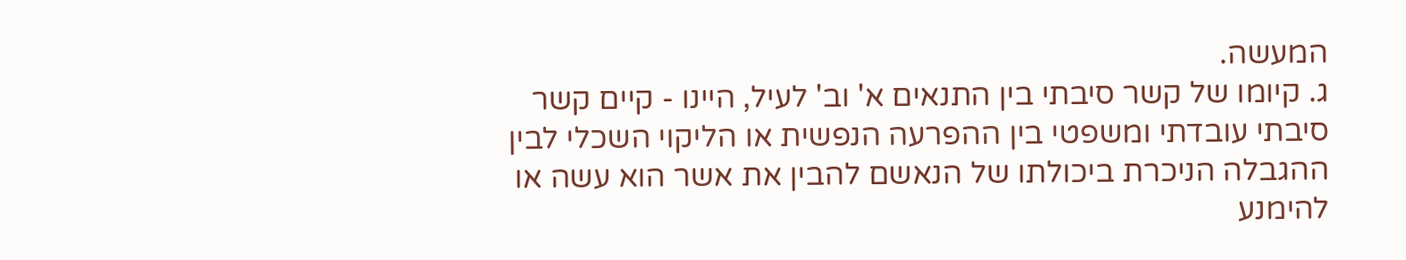המעשה.
ג. קיומו של קשר סיבתי בין התנאים א' וב' לעיל, היינו - קיים קשר סיבתי עובדתי ומשפטי בין ההפרעה הנפשית או הליקוי השכלי לבין ההגבלה הניכרת ביכולתו של הנאשם להבין את אשר הוא עשה או להימנע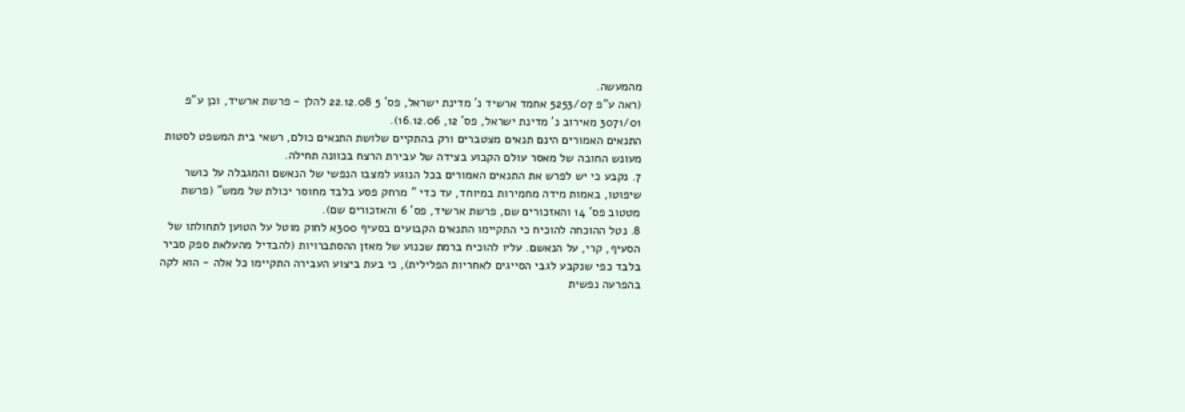מהמעשה.
(ראה ע"פ 5253/07 אחמד ארשיד נ' מדינת ישראל, פס' 5 22.12.08 להלן - פרשת ארשיד, וכן ע"פ 3071/01 מאירוב נ' מדינת ישראל, פס' 12, 16.12.06).
התנאים האמורים הינם תנאים מצטברים ורק בהתקיים שלושת התנאים כולם, רשאי בית המשפט לסטות מעונש החובה של מאסר עולם הקבוע בצידה של עבירת הרצח בכוונה תחילה.
7. נקבע כי יש לפרש את התנאים האמורים בכל הנוגע למצבו הנפשי של הנאשם והמגבלה על כושר שיפוטו, באמות מידה מחמירות במיוחד, עד כדי " מרחק פסע בלבד מחוסר יכולת של ממש" (פרשת מטטוב פס' 14 והאזכורים שם, פרשת ארשיד, פס' 6 והאזכורים שם).
8. נטל ההוכחה להוכיח כי התקיימו התנאים הקבועים בסעיף 300א לחוק מוטל על הטוען לתחולתו של הסעיף, קרי, על הנאשם. עליו להוכיח ברמת שכנוע של מאזן ההסתברויות (להבדיל מהעלאת ספק סביר בלבד כפי שנקבע לגבי הסייגים לאחריות הפלילית), כי בעת ביצוע העבירה התקיימו כל אלה - הוא לקה בהפרעה נפשית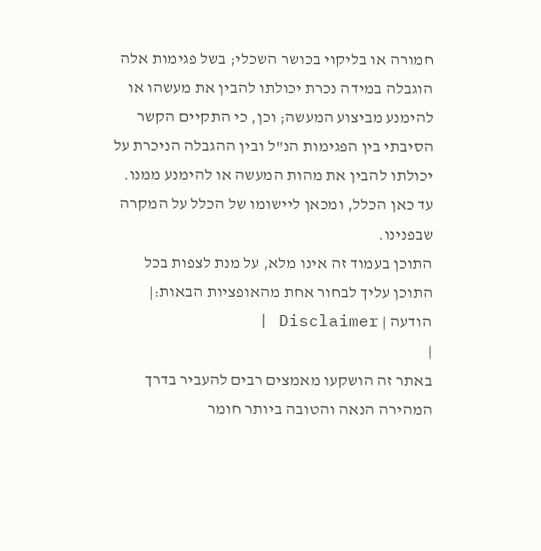חמורה או בליקוי בכושר השכלי; בשל פגימות אלה הוגבלה במידה נכרת יכולתו להבין את מעשהו או להימנע מביצוע המעשה; וכן, כי התקיים הקשר הסיבתי בין הפגימות הנ"ל ובין ההגבלה הניכרת על יכולתו להבין את מהות המעשה או להימנע ממנו.
עד כאן הכלל, ומכאן ליישומו של הכלל על המקרה שבפנינו.
התוכן בעמוד זה אינו מלא, על מנת לצפות בכל התוכן עליך לבחור אחת מהאופציות הבאות:| הודעה | Disclaimer |
|
באתר זה הושקעו מאמצים רבים להעביר בדרך המהירה הנאה והטובה ביותר חומר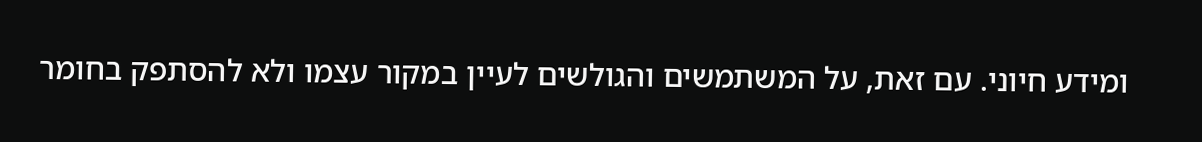ומידע חיוני. עם זאת, על המשתמשים והגולשים לעיין במקור עצמו ולא להסתפק בחומר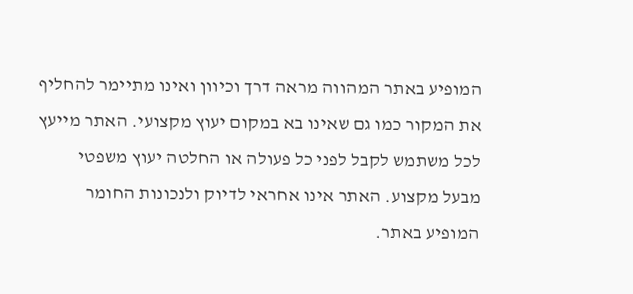המופיע באתר המהווה מראה דרך וכיוון ואינו מתיימר להחליף את המקור כמו גם שאינו בא במקום יעוץ מקצועי. האתר מייעץ לכל משתמש לקבל לפני כל פעולה או החלטה יעוץ משפטי מבעל מקצוע. האתר אינו אחראי לדיוק ולנכונות החומר המופיע באתר.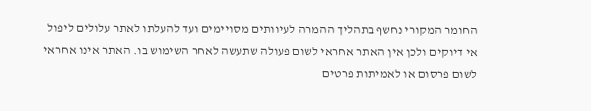החומר המקורי נחשף בתהליך ההמרה לעיוותים מסויימים ועד להעלתו לאתר עלולים ליפול אי דיוקים ולכן אין האתר אחראי לשום פעולה שתעשה לאחר השימוש בו. האתר אינו אחראי לשום פרסום או לאמיתות פרטים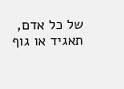של כל אדם, תאגיד או גוף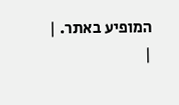המופיע באתר. |
|